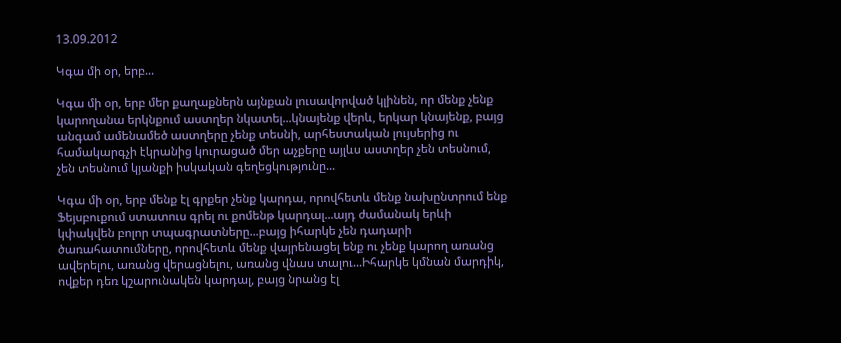13.09.2012

Կգա մի օր, երբ...

Կգա մի օր, երբ մեր քաղաքներն այնքան լուսավորված կլինեն, որ մենք չենք կարողանա երկնքում աստղեր նկատել...կնայենք վերև, երկար կնայենք, բայց անգամ ամենամեծ աստղերը չենք տեսնի, արհեստական լույսերից ու համակարգչի էկրանից կուրացած մեր աչքերը այլևս աստղեր չեն տեսնում, չեն տեսնում կյանքի իսկական գեղեցկությունը...

Կգա մի օր, երբ մենք էլ գրքեր չենք կարդա, որովհետև մենք նախընտրում ենք Ֆեյսբուքում ստատուս գրել ու քոմենթ կարդալ...այդ ժամանակ երևի կփակվեն բոլոր տպագրատները...բայց իհարկե չեն դադարի ծառահատումները, որովհետև մենք վայրենացել ենք ու չենք կարող առանց ավերելու, առանց վերացնելու, առանց վնաս տալու...Իհարկե կմնան մարդիկ, ովքեր դեռ կշարունակեն կարդալ, բայց նրանց էլ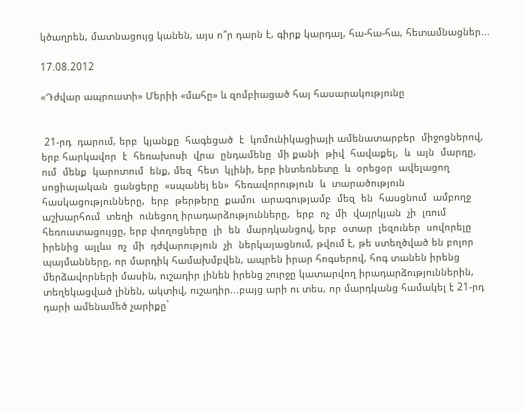կծաղրեն, մատնացույց կանեն, այս ո՞ր դարն է, գիրք կարդալ, հա-հա-հա, հետամնացներ...

17.08.2012

«Դժվար ապրուստի» Մերիի «մահը» և զոմբիացած հայ հասարակությունը


 21-րդ  դարում, երբ  կյանքը  հագեցած  է  կոմունիկացիայի ամենատարբեր  միջոցներով, երբ հարկավոր  է  հեռախոսի  վրա  ընդամենը  մի քանի  թիվ  հավաքել,  և  այն  մարդը,  ում  մենք  կարոտում  ենք, մեզ  հետ  կլինի, երբ ինտեռնետը  և  օրեցօր  ավելացող  սոցիալական  ցանցերը  «սպանել են»  հեռավորություն  և  տարածություն  հասկացությունները,  երբ  թերթերը  քամու  արագությամբ  մեզ  են  հասցնում  ամբողջ  աշխարհում  տեղի  ունեցող իրադարձությունները,  երբ  ոչ  մի  վայրկյան  չի  լռում  հեռուստացույցը, երբ փողոցները  լի  են  մարդկանցով, երբ  օտար  լեզուներ  սովորելը  իրենից  այլևս  ոչ  մի  դժվարություն  չի  ներկայացնում, թվում է, թե ստեղծված են բոլոր պայմանները, որ մարդիկ համախմբվեն, ապրեն իրար հոգսերով, հոգ տանեն իրենց մերձավորների մասին, ուշադիր լինեն իրենց շուրջը կատարվող իրադարձություններին, տեղեկացված լինեն, ակտիվ, ուշադիր...բայց արի ու տես, որ մարդկանց համակել է 21-րդ դարի ամենամեծ չարիքը`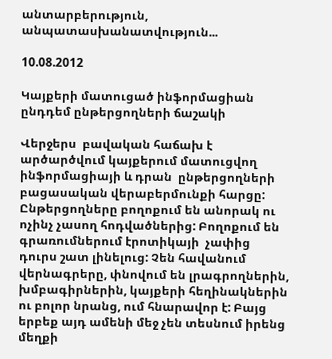անտարբերություն, անպատասխանատվություն...

10.08.2012

Կայքերի մատուցած ինֆորմացիան ընդդեմ ընթերցողների ճաշակի

Վերջերս  բավական հաճախ է արծարծվում կայքերում մատուցվող ինֆորմացիայի և դրան  ընթերցողների բացասական վերաբերմունքի հարցը: Ընթերցողները բողոքում են անորակ ու  ոչինչ չասող հոդվածներից: Բողոքում են գրառումներում էրոտիկայի  չափից դուրս շատ լինելուց: Չեն հավանում վերնագրերը, փնովում են լրագրողներին, խմբագիրներին, կայքերի հեղինակներին ու բոլոր նրանց, ում հնարավոր է: Բայց երբեք այդ ամենի մեջ չեն տեսնում իրենց մեղքի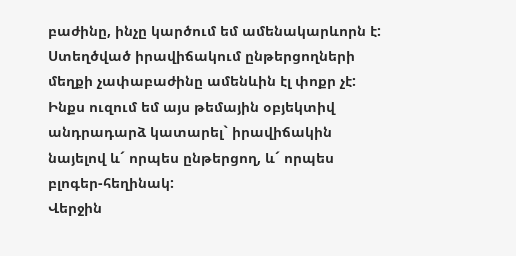բաժինը, ինչը կարծում եմ ամենակարևորն է: Ստեղծված իրավիճակում ընթերցողների մեղքի չափաբաժինը ամենևին էլ փոքր չէ:  Ինքս ուզում եմ այս թեմային օբյեկտիվ անդրադարձ կատարել` իրավիճակին նայելով և´ որպես ընթերցող, և´ որպես բլոգեր-հեղինակ:
Վերջին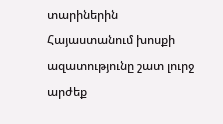տարիներին Հայաստանում խոսքի ազատությունը շատ լուրջ արժեք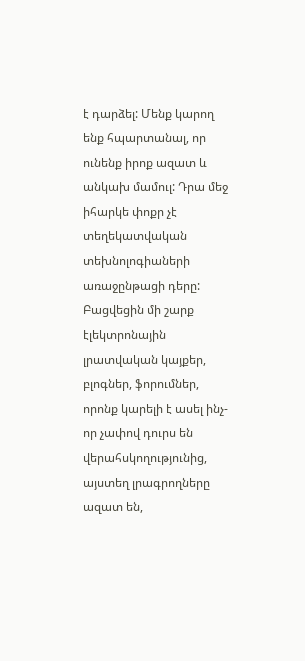է դարձել: Մենք կարող ենք հպարտանալ, որ ունենք իրոք ազատ և անկախ մամուլ: Դրա մեջ իհարկե փոքր չէ տեղեկատվական տեխնոլոգիաների առաջընթացի դերը:  Բացվեցին մի շարք էլեկտրոնային լրատվական կայքեր, բլոգներ, ֆորումներ, որոնք կարելի է ասել ինչ-որ չափով դուրս են  վերահսկողությունից, այստեղ լրագրողները ազատ են,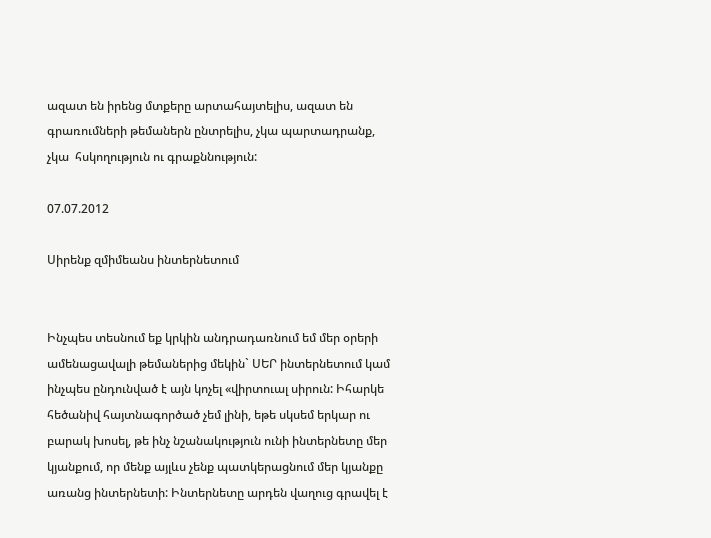ազատ են իրենց մտքերը արտահայտելիս, ազատ են գրառումների թեմաներն ընտրելիս, չկա պարտադրանք, չկա  հսկողություն ու գրաքննություն:

07.07.2012

Սիրենք զմիմեանս ինտերնետում


Ինչպես տեսնում եք կրկին անդրադառնում եմ մեր օրերի ամենացավալի թեմաներից մեկին` ՍԵՐ ինտերնետում կամ ինչպես ընդունված է այն կոչել «վիրտուալ սիրուն: Իհարկե հեծանիվ հայտնագործած չեմ լինի, եթե սկսեմ երկար ու բարակ խոսել, թե ինչ նշանակություն ունի ինտերնետը մեր կյանքում, որ մենք այլևս չենք պատկերացնում մեր կյանքը առանց ինտերնետի: Ինտերնետը արդեն վաղուց գրավել է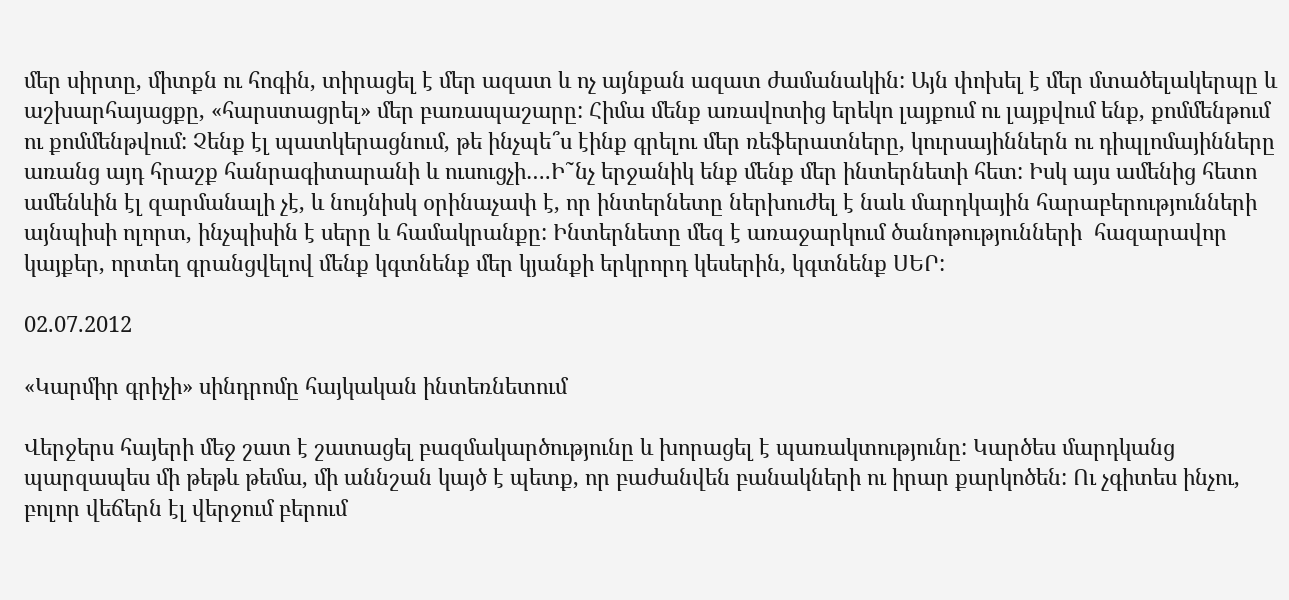մեր սիրտը, միտքն ու հոգին, տիրացել է մեր ազատ և ոչ այնքան ազատ ժամանակին: Այն փոխել է մեր մտածելակերպը և աշխարհայացքը, «հարստացրել» մեր բառապաշարը: Հիմա մենք առավոտից երեկո լայքում ու լայքվում ենք, քոմմենթում ու քոմմենթվում: Չենք էլ պատկերացնում, թե ինչպե՞ս էինք գրելու մեր ռեֆերատները, կուրսայիններն ու դիպլոմայինները առանց այդ հրաշք հանրագիտարանի և ուսուցչի….Ի˜նչ երջանիկ ենք մենք մեր ինտերնետի հետ: Իսկ այս ամենից հետո ամենևին էլ զարմանալի չէ, և նույնիսկ օրինաչափ է, որ ինտերնետը ներխուժել է նաև մարդկային հարաբերությունների այնպիսի ոլորտ, ինչպիսին է սերը և համակրանքը: Ինտերնետը մեզ է առաջարկում ծանոթությունների  հազարավոր կայքեր, որտեղ գրանցվելով մենք կգտնենք մեր կյանքի երկրորդ կեսերին, կգտնենք ՍԵՐ:

02.07.2012

«Կարմիր գրիչի» սինդրոմը հայկական ինտեռնետում

Վերջերս հայերի մեջ շատ է շատացել բազմակարծությունը և խորացել է պառակտությունը: Կարծես մարդկանց պարզապես մի թեթև թեմա, մի աննշան կայծ է պետք, որ բաժանվեն բանակների ու իրար քարկոծեն: Ու չգիտես ինչու,  բոլոր վեճերն էլ վերջում բերում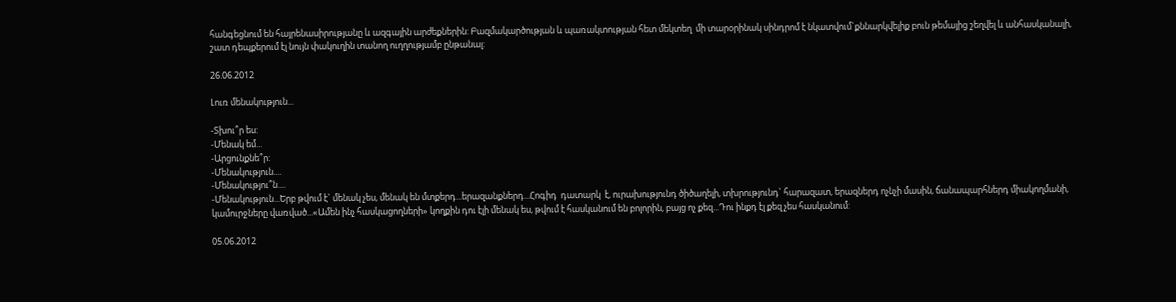հանգեցնում են հայրենասիրությանը և ազգային արժեքներին: Բազմակարծության և պառակտության հետ մեկտեղ  մի տարօրինակ սինդրոմ է նկատվում`քննարկվելիք բուն թեմայից շեղվել և անհասկանալի, շատ դեպքերում էլ նույն փակուղին տանող ուղղությամբ ընթանալ:

26.06.2012

Լուռ մենակություն...

-Տխու՞ր ես:
-Մենակ եմ...
-Արցունքնե՞ր:
-Մենակություն....
-Մենակությու՞ն....
-Մենակություն...Երբ թվում է` մենակ չես, մենակ են մտքերդ...երազանքներդ...Հոգիդ  դատարկ  է, ուրախությունդ ծիծաղելի, տխրությունդ` հարազատ, երազներդ ոչնչի մասին, ճանապարհներդ միակողմանի, կամուրջները վառված...«Ամեն ինչ հասկացողների» կողքին դու էլի մենակ ես, թվում է հասկանում են բոլորին, բայց ոչ քեզ...Դու ինքդ էլ քեզ չես հասկանում:

05.06.2012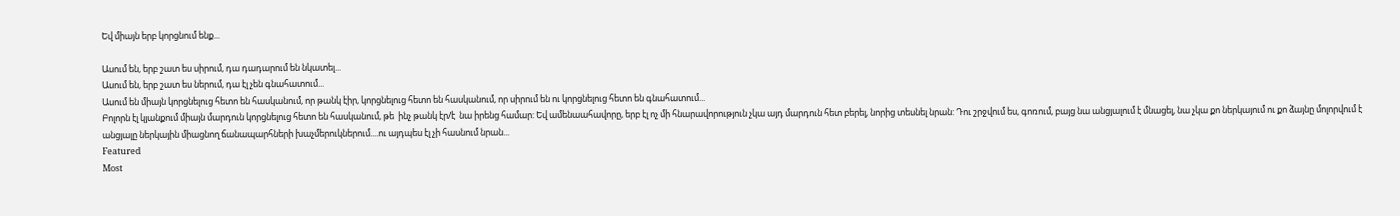Եվ միայն երբ կորցնում ենք...

Ասում են, երբ շատ ես սիրում, դա դադարում են նկատել...
Ասում են, երբ շատ ես ներում, դա էլ չեն գնահատում...
Ասում են միայն կորցնելուց հետո են հասկանում, որ թանկ էիր, կորցնելուց հետո են հասկանում, որ սիրում են ու կորցնելուց հետո են գնահատում...
Բոլորն էլ կյանքում միայն մարդուն կորցնելուց հետո են հասկանում, թե  ինչ թանկ էր/է  նա իրենց համար: Եվ ամենաահավորը, երբ էլ ոչ մի հնարավորություն չկա այդ մարդուն հետ բերել, նորից տեսնել նրան: Դու շրջվում ես, գոռում, բայց նա անցյալում է մնացել, նա չկա քո ներկայում ու քո ձայնը մոլորվում է անցյալը ներկային միացնող ճանապարհների խաչմերուկներում....ու այդպես էլ չի հասնում նրան...
Featured
Most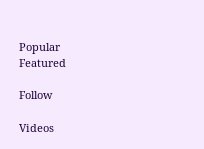Popular
Featured

Follow

Videos